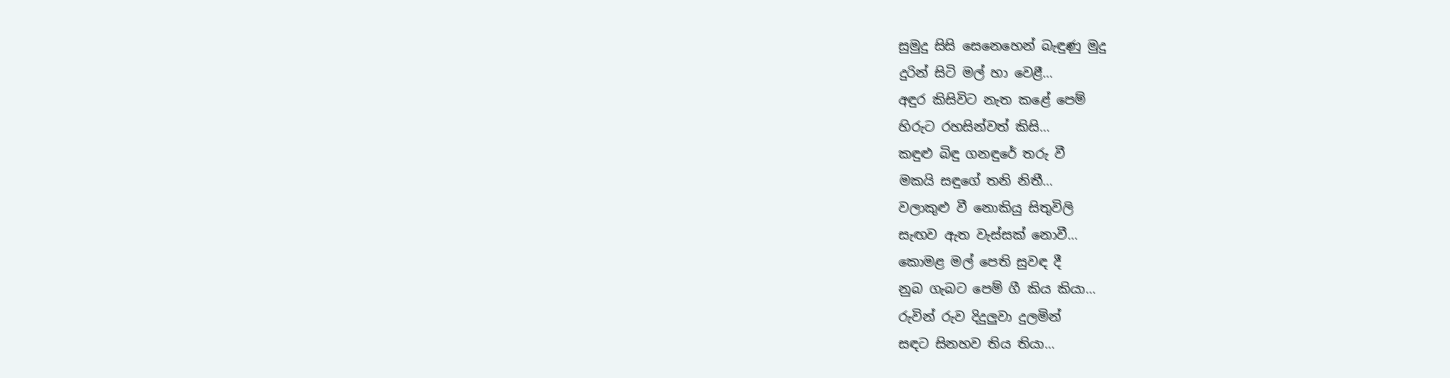සුමුදු සිසි සෙනෙහෙන් බැඳුණු මුදු
දුරින් සිටි මල් හා වෙළී…
අඳුර කිසිවිට නැත කළේ පෙම්
හිරුට රහසින්වත් කිසි…
කඳුළු බිඳු ගනඳුරේ තරු වී
මකයි සඳුගේ තනි නිතී…
වලාකුළු වී නොකියු සිතුවිලි
සැඟව ඇත වැස්සක් නොවී…
කොමළ මල් පෙති සුවඳ දී
නුබ ගැබට පෙම් ගී කිය කියා…
රුවින් රුව දිදුලුවා දුලමින්
සඳට සිනහව තිය තියා…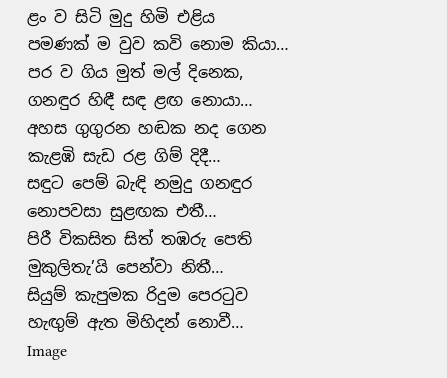ළං ව සිටි මුදු හිමි එළිය
පමණක් ම වුව කවි නොම කියා…
පර ව ගිය මුත් මල් දිනෙක,
ගනඳුර හිඳී සඳ ළඟ නොයා…
අහස ගුගුරන හඬක නද ගෙන
කැළඹි සැඩ රළ ගිම් දිදී…
සඳුට පෙම් බැඳි නමුදු ගනඳුර
නොපවසා සුළඟක එතී…
පිරී විකසිත සිත් තඹරු පෙති
මුකුලිතැ’යි පෙන්වා නිතී…
සියුම් කැපුමක රිදුම පෙරටුව
හැඟුම් ඇත මිහිදන් නොවී…
Image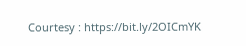Courtesy : https://bit.ly/2OICmYK